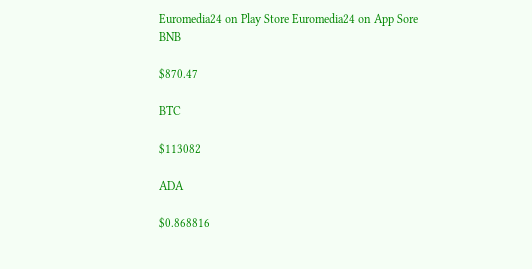Euromedia24 on Play Store Euromedia24 on App Sore
BNB

$870.47

BTC

$113082

ADA

$0.868816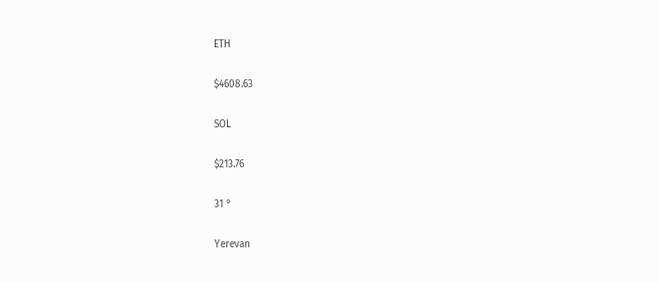ETH

$4608.63

SOL

$213.76

31 °

Yerevan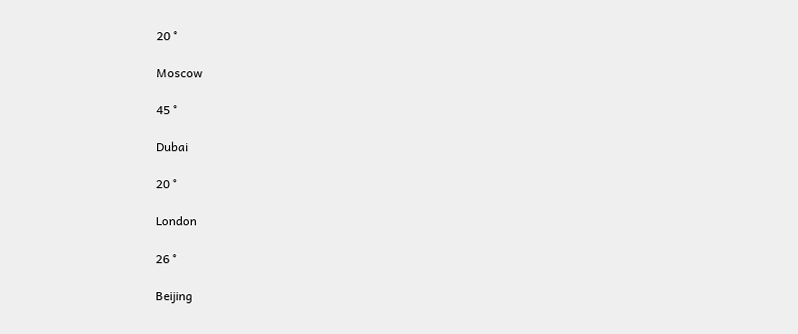20 °

Moscow

45 °

Dubai

20 °

London

26 °

Beijing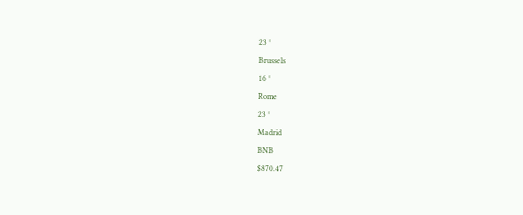23 °

Brussels

16 °

Rome

23 °

Madrid

BNB

$870.47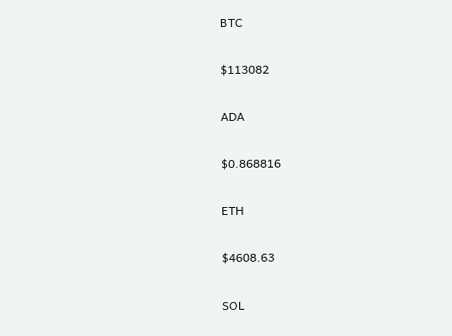BTC

$113082

ADA

$0.868816

ETH

$4608.63

SOL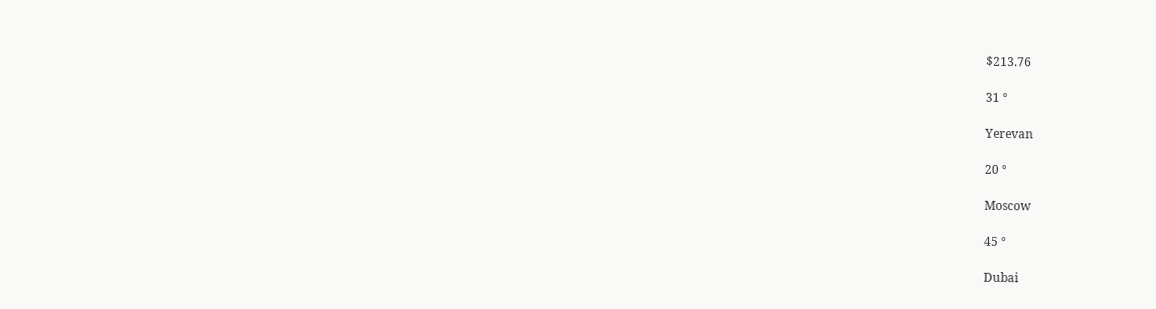$213.76

31 °

Yerevan

20 °

Moscow

45 °

Dubai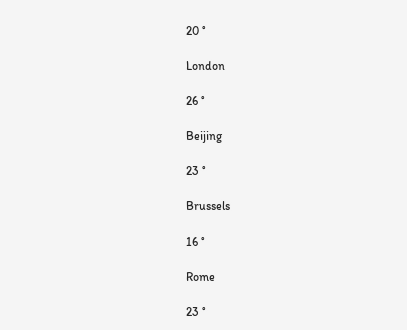20 °

London

26 °

Beijing

23 °

Brussels

16 °

Rome

23 °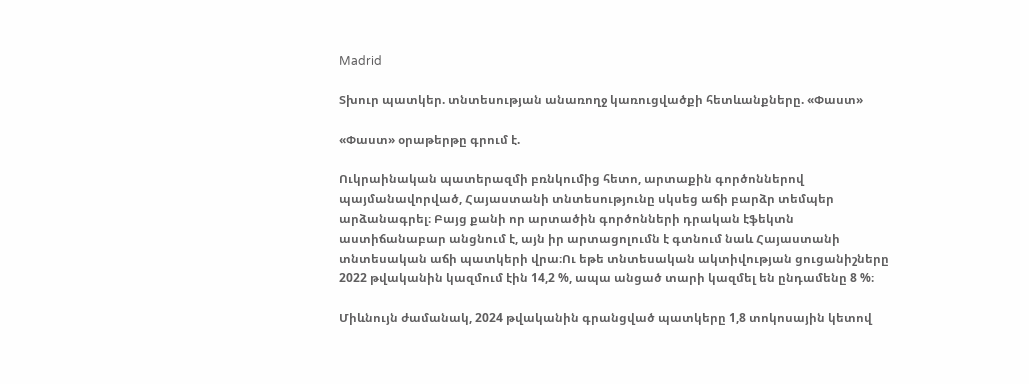Madrid

Տխուր պատկեր. տնտեսության անառողջ կառուցվածքի հետևանքները. «Փաստ»

«Փաստ» օրաթերթը գրում է.

Ուկրաինական պատերազմի բռնկումից հետո, արտաքին գործոններով պայմանավորված, Հայաստանի տնտեսությունը սկսեց աճի բարձր տեմպեր արձանագրել։ Բայց քանի որ արտածին գործոնների դրական էֆեկտն աստիճանաբար անցնում է, այն իր արտացոլումն է գտնում նաև Հայաստանի տնտեսական աճի պատկերի վրա։Ու եթե տնտեսական ակտիվության ցուցանիշները 2022 թվականին կազմում էին 14,2 %, ապա անցած տարի կազմել են ընդամենը 8 %։

Միևնույն ժամանակ, 2024 թվականին գրանցված պատկերը 1,8 տոկոսային կետով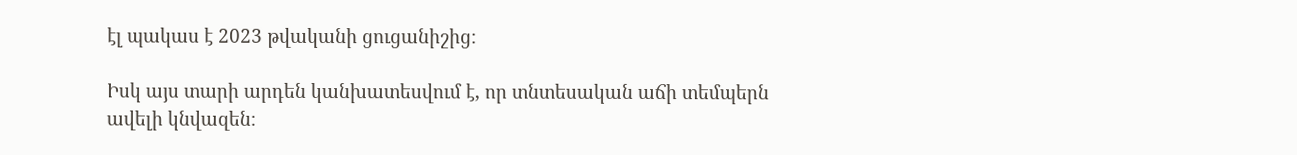էլ պակաս է 2023 թվականի ցուցանիշից։

Իսկ այս տարի արդեն կանխատեսվում է, որ տնտեսական աճի տեմպերն ավելի կնվազեն։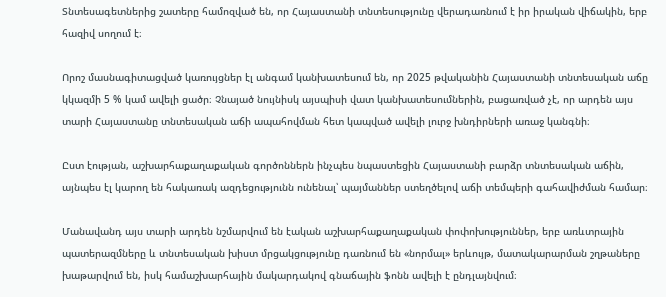Տնտեսագետներից շատերը համոզված են, որ Հայաստանի տնտեսությունը վերադառնում է իր իրական վիճակին, երբ հազիվ սողում է։

Որոշ մասնագիտացված կառույցներ էլ անգամ կանխատեսում են, որ 2025 թվականին Հայաստանի տնտեսական աճը կկազմի 5 % կամ ավելի ցածր։ Չնայած նույնիսկ այսպիսի վատ կանխատեսումներին, բացառված չէ, որ արդեն այս տարի Հայաստանը տնտեսական աճի ապահովման հետ կապված ավելի լուրջ խնդիրների առաջ կանգնի։

Ըստ էության, աշխարհաքաղաքական գործոններն ինչպես նպաստեցին Հայաստանի բարձր տնտեսական աճին, այնպես էլ կարող են հակառակ ազդեցությունն ունենալ՝ պայմաններ ստեղծելով աճի տեմպերի գահավիժման համար։

Մանավանդ այս տարի արդեն նշմարվում են էական աշխարհաքաղաքական փոփոխություններ, երբ առևտրային պատերազմները և տնտեսական խիստ մրցակցությունը դառնում են «նորմալ» երևույթ, մատակարարման շղթաները խաթարվում են, իսկ համաշխարհային մակարդակով գնաճային ֆոնն ավելի է ընդլայնվում։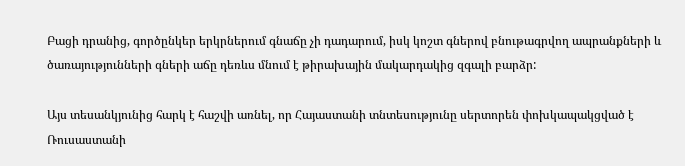Բացի դրանից, գործընկեր երկրներում գնաճը չի դադարում, իսկ կոշտ գներով բնութագրվող ապրանքների և ծառայությունների գների աճը դեռևս մնում է թիրախային մակարդակից զգալի բարձր:

Այս տեսանկյունից հարկ է հաշվի առնել, որ Հայաստանի տնտեսությունը սերտորեն փոխկապակցված է Ռուսաստանի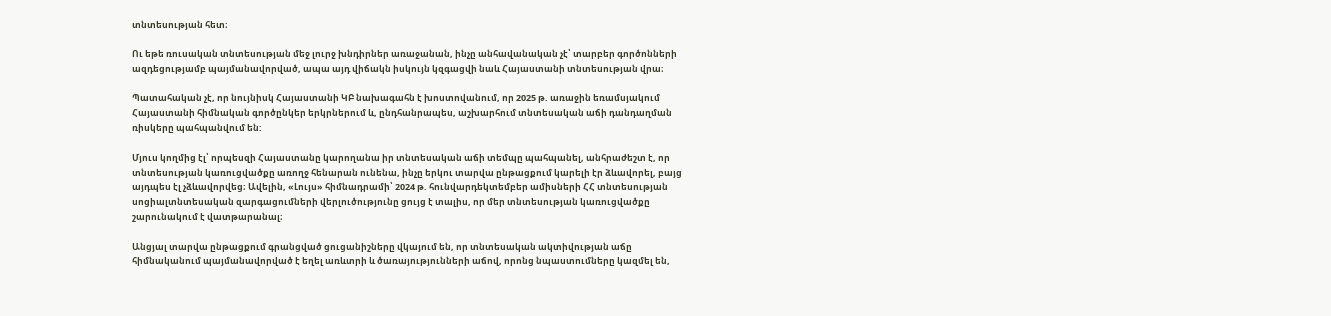տնտեսության հետ։

Ու եթե ռուսական տնտեսության մեջ լուրջ խնդիրներ առաջանան, ինչը անհավանական չէ՝ տարբեր գործոնների ազդեցությամբ պայմանավորված, ապա այդ վիճակն իսկույն կզգացվի նաև Հայաստանի տնտեսության վրա։

Պատահական չէ, որ նույնիսկ Հայաստանի ԿԲ նախագահն է խոստովանում, որ 2025 թ. առաջին եռամսյակում Հայաստանի հիմնական գործընկեր երկրներում և, ընդհանրապես, աշխարհում տնտեսական աճի դանդաղման ռիսկերը պահպանվում են:

Մյուս կողմից էլ՝ որպեսզի Հայաստանը կարողանա իր տնտեսական աճի տեմպը պահպանել, անհրաժեշտ է, որ տնտեսության կառուցվածքը առողջ հենարան ունենա, ինչը երկու տարվա ընթացքում կարելի էր ձևավորել, բայց այդպես էլ չձևավորվեց։ Ավելին, «Լույս» հիմնադրամի՝ 2024 թ. հունվարդեկտեմբեր ամիսների ՀՀ տնտեսության սոցիալտնտեսական զարգացումների վերլուծությունը ցույց է տալիս, որ մեր տնտեսության կառուցվածքը շարունակում է վատթարանալ։

Անցյալ տարվա ընթացքում գրանցված ցուցանիշները վկայում են, որ տնտեսական ակտիվության աճը հիմնականում պայմանավորված է եղել առևտրի և ծառայությունների աճով, որոնց նպաստումները կազմել են,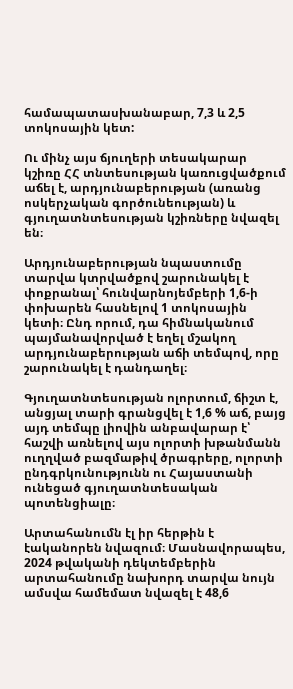համապատասխանաբար, 7,3 և 2,5 տոկոսային կետ:

Ու մինչ այս ճյուղերի տեսակարար կշիռը ՀՀ տնտեսության կառուցվածքում աճել է, արդյունաբերության (առանց ոսկերչական գործունեության) և գյուղատնտեսության կշիռները նվազել են։

Արդյունաբերության նպաստումը տարվա կտրվածքով շարունակել է փոքրանալ՝ հունվարնոյեմբերի 1,6-ի փոխարեն հասնելով 1 տոկոսային կետի։ Ընդ որում, դա հիմնականում պայմանավորված է եղել մշակող արդյունաբերության աճի տեմպով, որը շարունակել է դանդաղել։

Գյուղատնտեսության ոլորտում, ճիշտ է, անցյալ տարի գրանցվել է 1,6 % աճ, բայց այդ տեմպը լիովին անբավարար է՝ հաշվի առնելով այս ոլորտի խթանմանն ուղղված բազմաթիվ ծրագրերը, ոլորտի ընդգրկունությունն ու Հայաստանի ունեցած գյուղատնտեսական պոտենցիալը։

Արտահանումն էլ իր հերթին է էականորեն նվազում։ Մասնավորապես, 2024 թվականի դեկտեմբերին արտահանումը նախորդ տարվա նույն ամսվա համեմատ նվազել է 48,6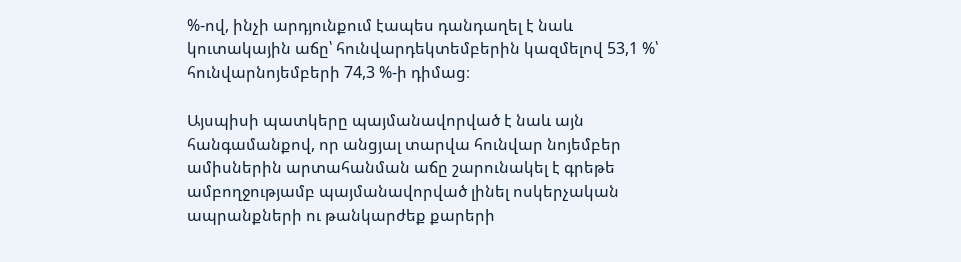%-ով, ինչի արդյունքում էապես դանդաղել է նաև կուտակային աճը՝ հունվարդեկտեմբերին կազմելով 53,1 %՝ հունվարնոյեմբերի 74,3 %-ի դիմաց։

Այսպիսի պատկերը պայմանավորված է նաև այն հանգամանքով, որ անցյալ տարվա հունվար նոյեմբեր ամիսներին արտահանման աճը շարունակել է գրեթե ամբողջությամբ պայմանավորված լինել ոսկերչական ապրանքների ու թանկարժեք քարերի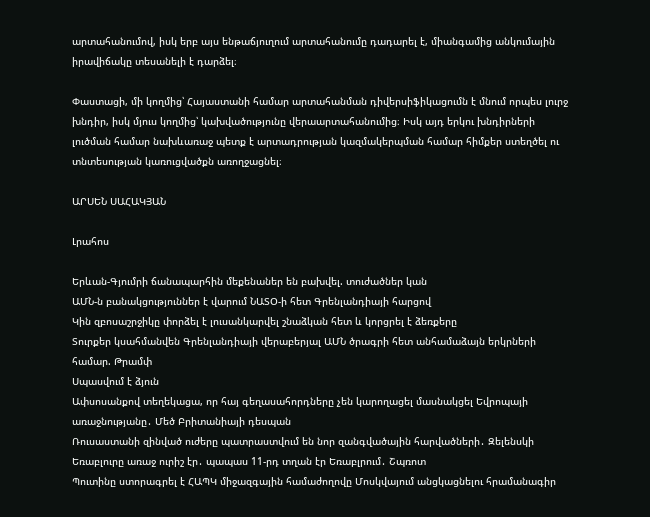արտահանումով, իսկ երբ այս ենթաճյուղում արտահանումը դադարել է, միանգամից անկումային իրավիճակը տեսանելի է դարձել։

Փաստացի, մի կողմից՝ Հայաստանի համար արտահանման դիվերսիֆիկացումն է մնում որպես լուրջ խնդիր, իսկ մյուս կողմից՝ կախվածությունը վերաարտահանումից։ Իսկ այդ երկու խնդիրների լուծման համար նախևառաջ պետք է արտադրության կազմակերպման համար հիմքեր ստեղծել ու տնտեսության կառուցվածքն առողջացնել։

ԱՐՍԵՆ ՍԱՀԱԿՅԱՆ

Լրահոս

Երևան-Գյումրի ճանապարհին մեքենաներ են բախվել. տուժածներ կան
ԱՄՆ-ն բանակցություններ է վարում ՆԱՏՕ-ի հետ Գրենլանդիայի հարցով
Կին զբոսաշրջիկը փորձել է լուսանկարվել շնաձկան հետ և կորցրել է ձեռքերը
Տուրքեր կսահմանվեն Գրենլանդիայի վերաբերյալ ԱՄՆ ծրագրի հետ անհամաձայն երկրների համար. Թրամփ
Սպասվում է ձյուն
Ափսոսանքով տեղեկացա, որ հայ գեղասահորդները չեն կարողացել մասնակցել Եվրոպայի առաջնությանը․ Մեծ Բրիտանիայի դեսպան
Ռուսաստանի զինված ուժերը պատրաստվում են նոր զանգվածային հարվածների․ Զելենսկի
Եռաբլուրը առաջ ուրիշ էր․ պապաս 11-րդ տղան էր Եռաբլրում․ Շպռոտ
Պուտինը ստորագրել է ՀԱՊԿ միջազգային համաժողովը Մոսկվայում անցկացնելու հրամանագիր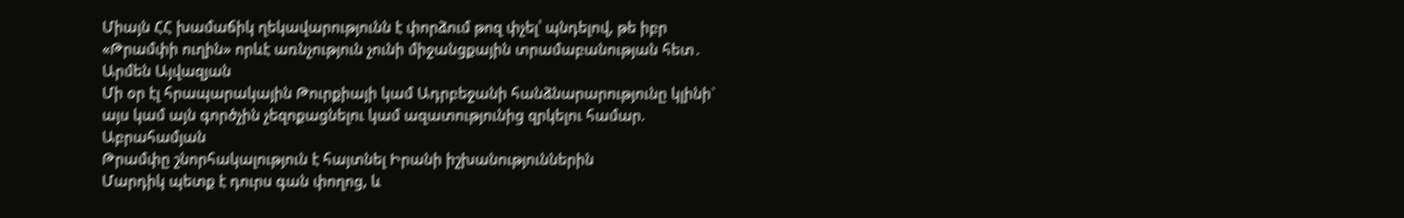Միայն ՀՀ խամաճիկ ղեկավարությունն է փորձում թոզ փչել՝ պնդելով, թե իբր «Թրամփի ուղին» որևէ առնչություն չունի միջանցքային տրամաբանության հետ․ Արմեն Այվազյան
Մի օր էլ հրապարակային Թուրքիայի կամ Ադրբեջանի հանձնարարությունը կլինի` այս կամ այն գործչին չեզոքացնելու կամ ազատությունից զրկելու համար. Աբրահամյան
Թրամփը շնորհակալություն է հայտնել Իրանի իշխանություններին
Մարդիկ պետք է դուրս գան փողոց, և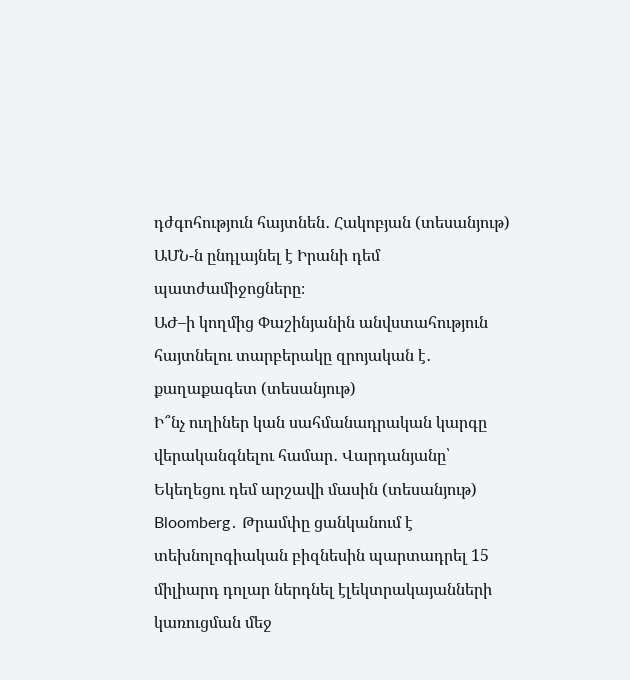դժգոհություն հայտնեն․ Հակոբյան (տեսանյութ)
ԱՄՆ-ն ընդլայնել է Իրանի դեմ պատժամիջոցները։
ԱԺ–ի կողմից Փաշինյանին անվստահություն հայտնելու տարբերակը զրոյական է․ քաղաքագետ (տեսանյութ)
Ի՞նչ ուղիներ կան սահմանադրական կարգը վերականգնելու համար․ Վարդանյանը՝ Եկեղեցու դեմ արշավի մասին (տեսանյութ)
Bloomberg․ Թրամփը ցանկանում է տեխնոլոգիական բիզնեսին պարտադրել 15 միլիարդ դոլար ներդնել էլեկտրակայանների կառուցման մեջ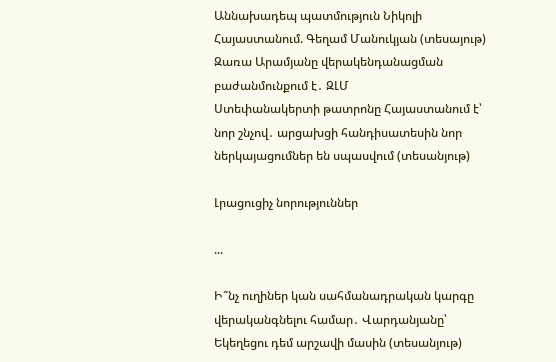Աննախադեպ պատմություն Նիկոլի Հայաստանում. Գեղամ Մանուկյան (տեսայութ)
Զառա Արամյանը վերակենդանացման բաժանմունքում է․ ԶԼՄ
Ստեփանակերտի թատրոնը Հայաստանում է՝ նոր շնչով․ արցախցի հանդիսատեսին նոր ներկայացումներ են սպասվում (տեսանյութ)

Լրացուցիչ նորություններ

...

Ի՞նչ ուղիներ կան սահմանադրական կարգը վերականգնելու համար․ Վարդանյանը՝ Եկեղեցու դեմ արշավի մասին (տեսանյութ)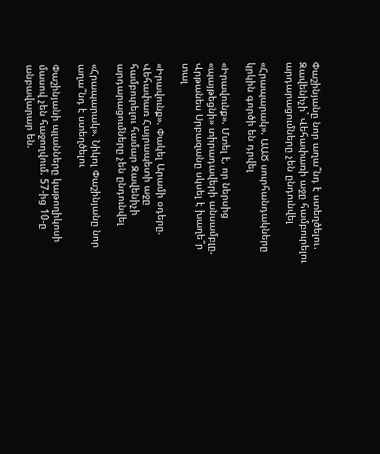Փաշինյանը նոր աղա՞նդ է ստեղծելու․ Զավենիչի` Վեհափառի աջը համբուրելու արդարացումները չեն ընդունվել

«Հրապարակ». ԱԱԾ սուրհանդակները կրկին գործի են դրվել

«Իրավունք». Մտել է, որ ներսից «պայթեցնի» տիրադավերի անսամբլը. Վրթանես Սրբազանը սկսել է խաղե՞ր տալ

«Իրավունք». Փակել Արամի օդերը. Վեհափառ Հայրապետի աջը համբուրելու համար Զավենիչի արդարացումները չեն ընդունվել

«Հրապարակ». Նիկոլ Փաշինյանը նոր աղա՞նդ է ստեղծելու

Փաշինյանի պլանները կաթողիկոսի մասով չեն հաջողվում. 57-ից 10-ը անբավարար են.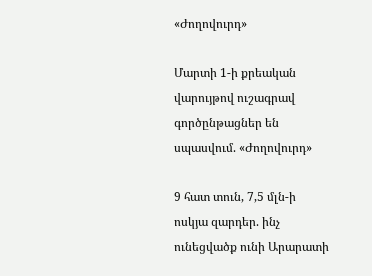«Ժողովուրդ»

Մարտի 1-ի քրեական վարույթով ուշագրավ գործընթացներ են սպասվում. «Ժողովուրդ»

9 հատ տուն, 7,5 մլն-ի ոսկյա զարդեր. ինչ ունեցվածք ունի Արարատի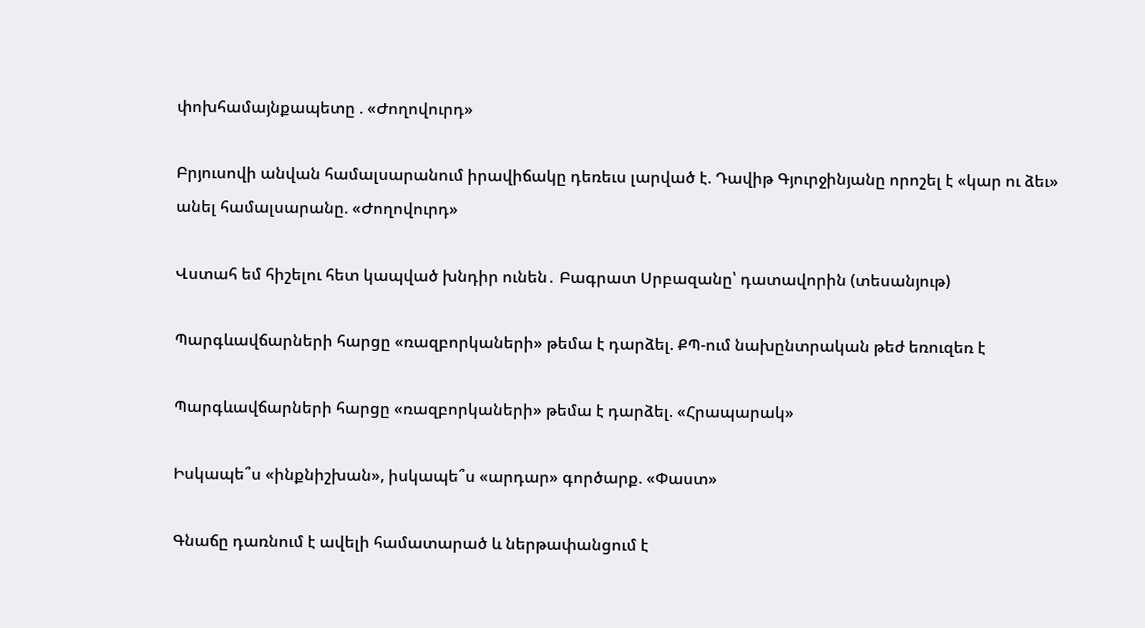փոխհամայնքապետը . «Ժողովուրդ»

Բրյուսովի անվան համալսարանում իրավիճակը դեռեւս լարված է. Դավիթ Գյուրջինյանը որոշել է «կար ու ձեւ» անել համալսարանը. «Ժողովուրդ»

Վստահ եմ հիշելու հետ կապված խնդիր ունեն․ Բագրատ Սրբազանը՝ դատավորին (տեսանյութ)

Պարգևավճարների հարցը «ռազբորկաների» թեմա է դարձել. ՔՊ-ում նախընտրական թեժ եռուզեռ է

Պարգևավճարների հարցը «ռազբորկաների» թեմա է դարձել. «Հրապարակ»

Իսկապե՞ս «ինքնիշխան», իսկապե՞ս «արդար» գործարք. «Փաստ»

Գնաճը դառնում է ավելի համատարած և ներթափանցում է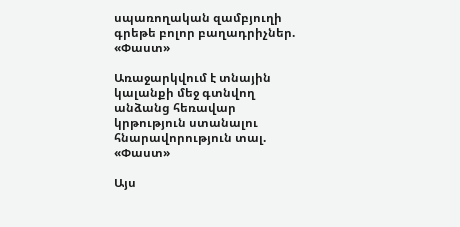սպառողական զամբյուղի գրեթե բոլոր բաղադրիչներ. «Փաստ»

Առաջարկվում է տնային կալանքի մեջ գտնվող անձանց հեռավար կրթություն ստանալու հնարավորություն տալ. «Փաստ»

Այս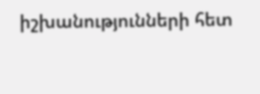իշխանությունների հետ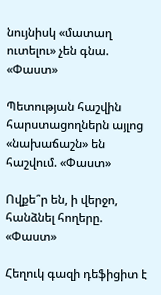նույնիսկ «մատաղ ուտելու» չեն գնա. «Փաստ»

Պետության հաշվին հարստացողներն այլոց «նախաճաշն» են հաշվում. «Փաստ»

Ովքե՞ր են, ի վերջո, հանձնել հողերը. «Փաստ»

Հեղուկ գազի դեֆիցիտ է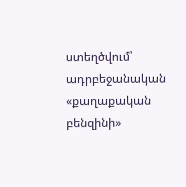ստեղծվում՝ ադրբեջանական «քաղաքական բենզինի»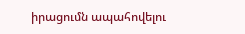իրացումն ապահովելու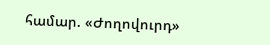համար. «Ժողովուրդ»